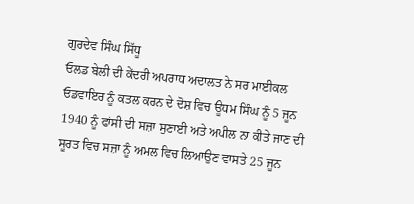ਗੁਰਦੇਵ ਸਿੰਘ ਸਿੱਧੂ
ਓਲਡ ਬੇਲੀ ਦੀ ਕੇਂਦਰੀ ਅਪਰਾਧ ਅਦਾਲਤ ਨੇ ਸਰ ਮਾਈਕਲ ਓਡਵਾਇਰ ਨੂੰ ਕਤਲ ਕਰਨ ਦੇ ਦੋਸ਼ ਵਿਚ ਊਧਮ ਸਿੰਘ ਨੂੰ 5 ਜੂਨ 1940 ਨੂੰ ਫਾਂਸੀ ਦੀ ਸਜ਼ਾ ਸੁਣਾਈ ਅਤੇ ਅਪੀਲ ਨਾ ਕੀਤੇ ਜਾਣ ਦੀ ਸੂਰਤ ਵਿਚ ਸਜ਼ਾ ਨੂੰ ਅਮਲ ਵਿਚ ਲਿਆਉਣ ਵਾਸਤੇ 25 ਜੂਨ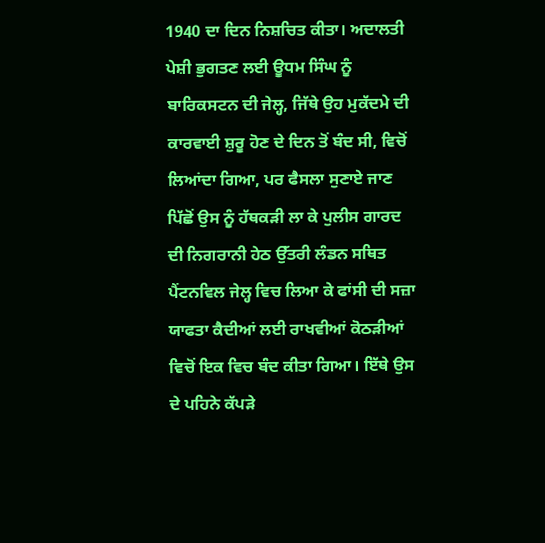1940 ਦਾ ਦਿਨ ਨਿਸ਼ਚਿਤ ਕੀਤਾ। ਅਦਾਲਤੀ ਪੇਸ਼ੀ ਭੁਗਤਣ ਲਈ ਊਧਮ ਸਿੰਘ ਨੂੰ ਬਾਰਿਕਸਟਨ ਦੀ ਜੇਲ੍ਹ, ਜਿੱਥੇ ਉਹ ਮੁਕੱਦਮੇ ਦੀ ਕਾਰਵਾਈ ਸ਼ੁਰੂ ਹੋਣ ਦੇ ਦਿਨ ਤੋਂ ਬੰਦ ਸੀ, ਵਿਚੋਂ ਲਿਆਂਦਾ ਗਿਆ, ਪਰ ਫੈਸਲਾ ਸੁਣਾਏ ਜਾਣ ਪਿੱਛੋਂ ਉਸ ਨੂੰ ਹੱਥਕੜੀ ਲਾ ਕੇ ਪੁਲੀਸ ਗਾਰਦ ਦੀ ਨਿਗਰਾਨੀ ਹੇਠ ਉੱਤਰੀ ਲੰਡਨ ਸਥਿਤ ਪੈਂਟਨਵਿਲ ਜੇਲ੍ਹ ਵਿਚ ਲਿਆ ਕੇ ਫਾਂਸੀ ਦੀ ਸਜ਼ਾ ਯਾਫਤਾ ਕੈਦੀਆਂ ਲਈ ਰਾਖਵੀਆਂ ਕੋਠੜੀਆਂ ਵਿਚੋਂ ਇਕ ਵਿਚ ਬੰਦ ਕੀਤਾ ਗਿਆ। ਇੱਥੇ ਉਸ ਦੇ ਪਹਿਨੇ ਕੱਪੜੇ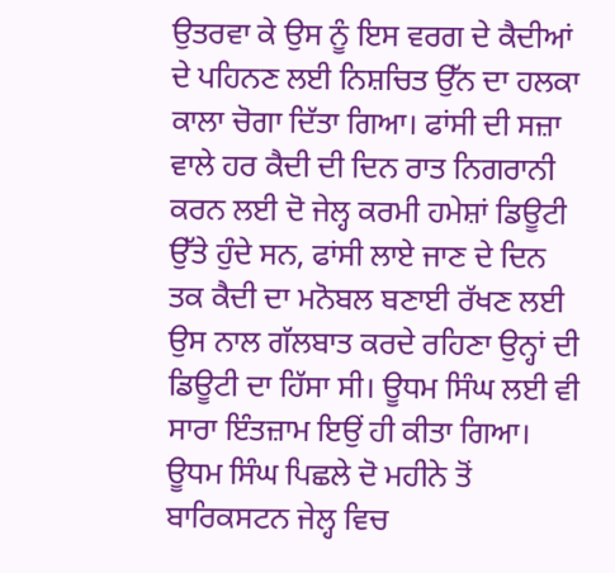ਉਤਰਵਾ ਕੇ ਉਸ ਨੂੰ ਇਸ ਵਰਗ ਦੇ ਕੈਦੀਆਂ ਦੇ ਪਹਿਨਣ ਲਈ ਨਿਸ਼ਚਿਤ ਉੱਨ ਦਾ ਹਲਕਾ ਕਾਲਾ ਚੋਗਾ ਦਿੱਤਾ ਗਿਆ। ਫਾਂਸੀ ਦੀ ਸਜ਼ਾ ਵਾਲੇ ਹਰ ਕੈਦੀ ਦੀ ਦਿਨ ਰਾਤ ਨਿਗਰਾਨੀ ਕਰਨ ਲਈ ਦੋ ਜੇਲ੍ਹ ਕਰਮੀ ਹਮੇਸ਼ਾਂ ਡਿਊਟੀ ਉੱਤੇ ਹੁੰਦੇ ਸਨ, ਫਾਂਸੀ ਲਾਏ ਜਾਣ ਦੇ ਦਿਨ ਤਕ ਕੈਦੀ ਦਾ ਮਨੋਬਲ ਬਣਾਈ ਰੱਖਣ ਲਈ ਉਸ ਨਾਲ ਗੱਲਬਾਤ ਕਰਦੇ ਰਹਿਣਾ ਉਨ੍ਹਾਂ ਦੀ ਡਿਊਟੀ ਦਾ ਹਿੱਸਾ ਸੀ। ਊਧਮ ਸਿੰਘ ਲਈ ਵੀ ਸਾਰਾ ਇੰਤਜ਼ਾਮ ਇਉਂ ਹੀ ਕੀਤਾ ਗਿਆ।
ਊਧਮ ਸਿੰਘ ਪਿਛਲੇ ਦੋ ਮਹੀਨੇ ਤੋਂ ਬਾਰਿਕਸਟਨ ਜੇਲ੍ਹ ਵਿਚ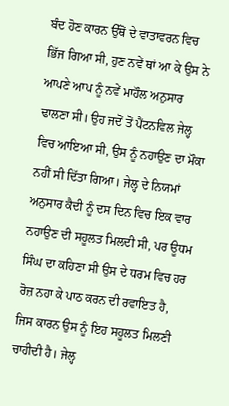ਬੰਦ ਹੋਣ ਕਾਰਨ ਉੱਥੋਂ ਦੇ ਵਾਤਾਵਰਨ ਵਿਚ ਭਿੱਜ ਗਿਆ ਸੀ, ਹੁਣ ਨਵੇਂ ਥਾਂ ਆ ਕੇ ਉਸ ਨੇ ਆਪਣੇ ਆਪ ਨੂੰ ਨਵੇਂ ਮਾਹੌਲ ਅਨੁਸਾਰ ਢਾਲਣਾ ਸੀ। ਉਹ ਜਦੋਂ ਤੋਂ ਪੈਂਟਨਵਿਲ ਜੇਲ੍ਹ ਵਿਚ ਆਇਆ ਸੀ, ਉਸ ਨੂੰ ਨਹਾਉਣ ਦਾ ਮੌਕਾ ਨਹੀਂ ਸੀ ਦਿੱਤਾ ਗਿਆ। ਜੇਲ੍ਹ ਦੇ ਨਿਯਮਾਂ ਅਨੁਸਾਰ ਕੈਦੀ ਨੂੰ ਦਸ ਦਿਨ ਵਿਚ ਇਕ ਵਾਰ ਨਹਾਉਣ ਦੀ ਸਹੂਲਤ ਮਿਲਦੀ ਸੀ, ਪਰ ਊਧਮ ਸਿੰਘ ਦਾ ਕਹਿਣਾ ਸੀ ਉਸ ਦੇ ਧਰਮ ਵਿਚ ਹਰ ਰੋਜ਼ ਨਹਾ ਕੇ ਪਾਠ ਕਰਨ ਦੀ ਰਵਾਇਤ ਹੈ, ਜਿਸ ਕਾਰਨ ਉਸ ਨੂੰ ਇਹ ਸਹੂਲਤ ਮਿਲਣੀ ਚਾਹੀਦੀ ਹੈ। ਜੇਲ੍ਹ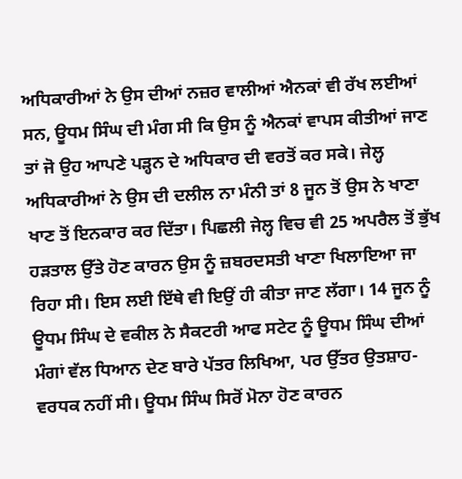ਅਧਿਕਾਰੀਆਂ ਨੇ ਉਸ ਦੀਆਂ ਨਜ਼ਰ ਵਾਲੀਆਂ ਐਨਕਾਂ ਵੀ ਰੱਖ ਲਈਆਂ ਸਨ, ਊਧਮ ਸਿੰਘ ਦੀ ਮੰਗ ਸੀ ਕਿ ਉਸ ਨੂੰ ਐਨਕਾਂ ਵਾਪਸ ਕੀਤੀਆਂ ਜਾਣ ਤਾਂ ਜੋ ਉਹ ਆਪਣੇ ਪੜ੍ਹਨ ਦੇ ਅਧਿਕਾਰ ਦੀ ਵਰਤੋਂ ਕਰ ਸਕੇ। ਜੇਲ੍ਹ ਅਧਿਕਾਰੀਆਂ ਨੇ ਉਸ ਦੀ ਦਲੀਲ ਨਾ ਮੰਨੀ ਤਾਂ 8 ਜੂਨ ਤੋਂ ਉਸ ਨੇ ਖਾਣਾ ਖਾਣ ਤੋਂ ਇਨਕਾਰ ਕਰ ਦਿੱਤਾ। ਪਿਛਲੀ ਜੇਲ੍ਹ ਵਿਚ ਵੀ 25 ਅਪਰੈਲ ਤੋਂ ਭੁੱਖ ਹੜਤਾਲ ਉੱਤੇ ਹੋਣ ਕਾਰਨ ਉਸ ਨੂੰ ਜ਼ਬਰਦਸਤੀ ਖਾਣਾ ਖਿਲਾਇਆ ਜਾ ਰਿਹਾ ਸੀ। ਇਸ ਲਈ ਇੱਥੇ ਵੀ ਇਉਂ ਹੀ ਕੀਤਾ ਜਾਣ ਲੱਗਾ। 14 ਜੂਨ ਨੂੰ ਊਧਮ ਸਿੰਘ ਦੇ ਵਕੀਲ ਨੇ ਸੈਕਟਰੀ ਆਫ ਸਟੇਟ ਨੂੰ ਊਧਮ ਸਿੰਘ ਦੀਆਂ ਮੰਗਾਂ ਵੱਲ ਧਿਆਨ ਦੇਣ ਬਾਰੇ ਪੱਤਰ ਲਿਖਿਆ, ਪਰ ਉੱਤਰ ਉਤਸ਼ਾਹ-ਵਰਧਕ ਨਹੀਂ ਸੀ। ਊਧਮ ਸਿੰਘ ਸਿਰੋਂ ਮੋਨਾ ਹੋਣ ਕਾਰਨ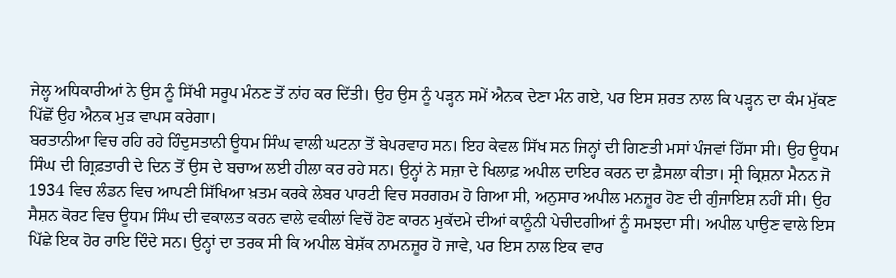ਜੇਲ੍ਹ ਅਧਿਕਾਰੀਆਂ ਨੇ ਉਸ ਨੂੰ ਸਿੱਖੀ ਸਰੂਪ ਮੰਨਣ ਤੋਂ ਨਾਂਹ ਕਰ ਦਿੱਤੀ। ਉਹ ਉਸ ਨੂੰ ਪੜ੍ਹਨ ਸਮੇਂ ਐਨਕ ਦੇਣਾ ਮੰਨ ਗਏ, ਪਰ ਇਸ ਸ਼ਰਤ ਨਾਲ ਕਿ ਪੜ੍ਹਨ ਦਾ ਕੰਮ ਮੁੱਕਣ ਪਿੱਛੋਂ ਉਹ ਐਨਕ ਮੁੜ ਵਾਪਸ ਕਰੇਗਾ।
ਬਰਤਾਨੀਆ ਵਿਚ ਰਹਿ ਰਹੇ ਹਿੰਦੁਸਤਾਨੀ ਊਧਮ ਸਿੰਘ ਵਾਲੀ ਘਟਨਾ ਤੋਂ ਬੇਪਰਵਾਹ ਸਨ। ਇਹ ਕੇਵਲ ਸਿੱਖ ਸਨ ਜਿਨ੍ਹਾਂ ਦੀ ਗਿਣਤੀ ਮਸਾਂ ਪੰਜਵਾਂ ਹਿੱਸਾ ਸੀ। ਉਹ ਊਧਮ ਸਿੰਘ ਦੀ ਗ੍ਰਿਫ਼ਤਾਰੀ ਦੇ ਦਿਨ ਤੋਂ ਉਸ ਦੇ ਬਚਾਅ ਲਈ ਹੀਲਾ ਕਰ ਰਹੇ ਸਨ। ਉਨ੍ਹਾਂ ਨੇ ਸਜ਼ਾ ਦੇ ਖਿਲਾਫ਼ ਅਪੀਲ ਦਾਇਰ ਕਰਨ ਦਾ ਫ਼ੈਸਲਾ ਕੀਤਾ। ਸ੍ਰੀ ਕ੍ਰਿਸ਼ਨਾ ਮੈਨਨ ਜੋ 1934 ਵਿਚ ਲੰਡਨ ਵਿਚ ਆਪਣੀ ਸਿੱਖਿਆ ਖ਼ਤਮ ਕਰਕੇ ਲੇਬਰ ਪਾਰਟੀ ਵਿਚ ਸਰਗਰਮ ਹੋ ਗਿਆ ਸੀ, ਅਨੁਸਾਰ ਅਪੀਲ ਮਨਜ਼ੂਰ ਹੋਣ ਦੀ ਗੁੰਜਾਇਸ਼ ਨਹੀਂ ਸੀ। ਉਹ ਸੈਸ਼ਨ ਕੋਰਟ ਵਿਚ ਊਧਮ ਸਿੰਘ ਦੀ ਵਕਾਲਤ ਕਰਨ ਵਾਲੇ ਵਕੀਲਾਂ ਵਿਚੋਂ ਹੋਣ ਕਾਰਨ ਮੁਕੱਦਮੇ ਦੀਆਂ ਕਾਨੂੰਨੀ ਪੇਚੀਦਗੀਆਂ ਨੂੰ ਸਮਝਦਾ ਸੀ। ਅਪੀਲ ਪਾਉਣ ਵਾਲੇ ਇਸ ਪਿੱਛੇ ਇਕ ਹੋਰ ਰਾਇ ਦਿੰਦੇ ਸਨ। ਉਨ੍ਹਾਂ ਦਾ ਤਰਕ ਸੀ ਕਿ ਅਪੀਲ ਬੇਸ਼ੱਕ ਨਾਮਨਜ਼ੂਰ ਹੋ ਜਾਵੇ, ਪਰ ਇਸ ਨਾਲ ਇਕ ਵਾਰ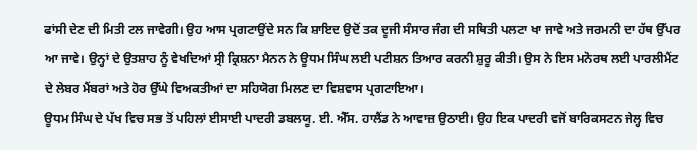ਫਾਂਸੀ ਦੇਣ ਦੀ ਮਿਤੀ ਟਲ ਜਾਵੇਗੀ। ਉਹ ਆਸ ਪ੍ਰਗਟਾਉਂਦੇ ਸਨ ਕਿ ਸ਼ਾਇਦ ਉਦੋਂ ਤਕ ਦੂਜੀ ਸੰਸਾਰ ਜੰਗ ਦੀ ਸਥਿਤੀ ਪਲਟਾ ਖਾ ਜਾਵੇ ਅਤੇ ਜਰਮਨੀ ਦਾ ਹੱਥ ਉੱਪਰ ਆ ਜਾਵੇ। ਉਨ੍ਹਾਂ ਦੇ ਉਤਸ਼ਾਹ ਨੂੰ ਵੇਖਦਿਆਂ ਸ੍ਰੀ ਕ੍ਰਿਸ਼ਨਾ ਮੈਨਨ ਨੇ ਊਧਮ ਸਿੰਘ ਲਈ ਪਟੀਸ਼ਨ ਤਿਆਰ ਕਰਨੀ ਸ਼ੁਰੂ ਕੀਤੀ। ਉਸ ਨੇ ਇਸ ਮਨੋਰਥ ਲਈ ਪਾਰਲੀਮੈਂਟ ਦੇ ਲੇਬਰ ਮੈਂਬਰਾਂ ਅਤੇ ਹੋਰ ਉੱਘੇ ਵਿਅਕਤੀਆਂ ਦਾ ਸਹਿਯੋਗ ਮਿਲਣ ਦਾ ਵਿਸ਼ਵਾਸ ਪ੍ਰਗਟਾਇਆ।
ਊਧਮ ਸਿੰਘ ਦੇ ਪੱਖ ਵਿਚ ਸਭ ਤੋਂ ਪਹਿਲਾਂ ਈਸਾਈ ਪਾਦਰੀ ਡਬਲਯੂ. ਈ. ਐੱਸ. ਹਾਲੈਂਡ ਨੇ ਆਵਾਜ਼ ਉਠਾਈ। ਉਹ ਇਕ ਪਾਦਰੀ ਵਜੋਂ ਬਾਰਿਕਸਟਨ ਜੇਲ੍ਹ ਵਿਚ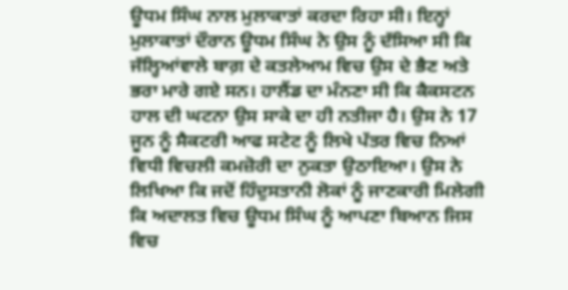ਊਧਮ ਸਿੰਘ ਨਾਲ ਮੁਲਾਕਾਤਾਂ ਕਰਦਾ ਰਿਹਾ ਸੀ। ਇਨ੍ਹਾਂ ਮੁਲਾਕਾਤਾਂ ਦੌਰਾਨ ਊਧਮ ਸਿੰਘ ਨੇ ਉਸ ਨੂੰ ਦੱਸਿਆ ਸੀ ਕਿ ਜੱਲ੍ਹਿਆਂਵਾਲੇ ਬਾਗ਼ ਦੇ ਕਤਲੇਆਮ ਵਿਚ ਉਸ ਦੇ ਭੈਣ ਅਤੇ ਭਰਾ ਮਾਰੇ ਗਏ ਸਨ। ਹਾਲੈਂਡ ਦਾ ਮੰਨਣਾ ਸੀ ਕਿ ਕੈਕਸਟਨ ਹਾਲ ਦੀ ਘਟਨਾ ਉਸ ਸਾਕੇ ਦਾ ਹੀ ਨਤੀਜਾ ਹੈ। ਉਸ ਨੇ 17 ਜੂਨ ਨੂੰ ਸੈਕਟਰੀ ਆਫ ਸਟੇਟ ਨੂੰ ਲਿਖੇ ਪੱਤਰ ਵਿਚ ਨਿਆਂ ਵਿਧੀ ਵਿਚਲੀ ਕਮਜ਼ੋਰੀ ਦਾ ਨੁਕਤਾ ਉਠਾਇਆ। ਉਸ ਨੇ ਲਿਖਿਆ ਕਿ ਜਦੋਂ ਹਿੰਦੁਸਤਾਨੀ ਲੋਕਾਂ ਨੂੰ ਜਾਣਕਾਰੀ ਮਿਲੇਗੀ ਕਿ ਅਦਾਲਤ ਵਿਚ ਊਧਮ ਸਿੰਘ ਨੂੰ ਆਪਣਾ ਬਿਆਨ ਜਿਸ ਵਿਚ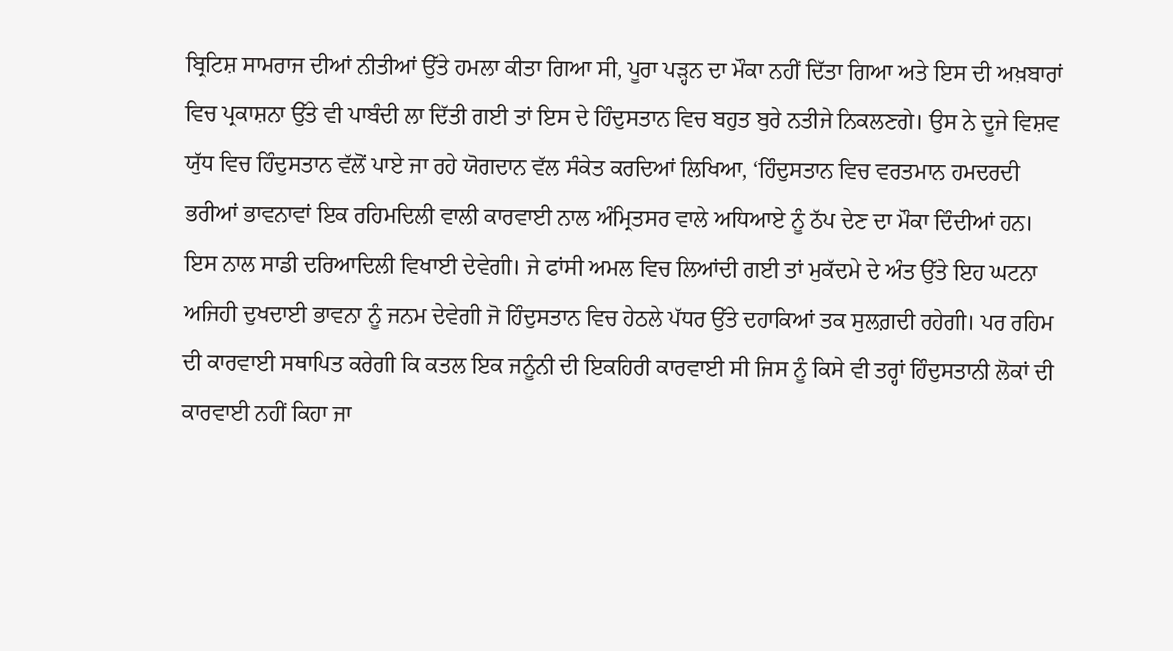ਬ੍ਰਿਟਿਸ਼ ਸਾਮਰਾਜ ਦੀਆਂ ਨੀਤੀਆਂ ਉੱਤੇ ਹਮਲਾ ਕੀਤਾ ਗਿਆ ਸੀ, ਪੂਰਾ ਪੜ੍ਹਨ ਦਾ ਮੌਕਾ ਨਹੀਂ ਦਿੱਤਾ ਗਿਆ ਅਤੇ ਇਸ ਦੀ ਅਖ਼ਬਾਰਾਂ ਵਿਚ ਪ੍ਰਕਾਸ਼ਨਾ ਉੱਤੇ ਵੀ ਪਾਬੰਦੀ ਲਾ ਦਿੱਤੀ ਗਈ ਤਾਂ ਇਸ ਦੇ ਹਿੰਦੁਸਤਾਨ ਵਿਚ ਬਹੁਤ ਬੁਰੇ ਨਤੀਜੇ ਨਿਕਲਣਗੇ। ਉਸ ਨੇ ਦੂਜੇ ਵਿਸ਼ਵ ਯੁੱਧ ਵਿਚ ਹਿੰਦੁਸਤਾਨ ਵੱਲੋਂ ਪਾਏ ਜਾ ਰਹੇ ਯੋਗਦਾਨ ਵੱਲ ਸੰਕੇਤ ਕਰਦਿਆਂ ਲਿਖਿਆ, ‘ਹਿੰਦੁਸਤਾਨ ਵਿਚ ਵਰਤਮਾਨ ਹਮਦਰਦੀ ਭਰੀਆਂ ਭਾਵਨਾਵਾਂ ਇਕ ਰਹਿਮਦਿਲੀ ਵਾਲੀ ਕਾਰਵਾਈ ਨਾਲ ਅੰਮ੍ਰਿਤਸਰ ਵਾਲੇ ਅਧਿਆਏ ਨੂੰ ਠੱਪ ਦੇਣ ਦਾ ਮੌਕਾ ਦਿੰਦੀਆਂ ਹਨ। ਇਸ ਨਾਲ ਸਾਡੀ ਦਰਿਆਦਿਲੀ ਵਿਖਾਈ ਦੇਵੇਗੀ। ਜੇ ਫਾਂਸੀ ਅਮਲ ਵਿਚ ਲਿਆਂਦੀ ਗਈ ਤਾਂ ਮੁਕੱਦਮੇ ਦੇ ਅੰਤ ਉੱਤੇ ਇਹ ਘਟਨਾ ਅਜਿਹੀ ਦੁਖਦਾਈ ਭਾਵਨਾ ਨੂੰ ਜਨਮ ਦੇਵੇਗੀ ਜੋ ਹਿੰਦੁਸਤਾਨ ਵਿਚ ਹੇਠਲੇ ਪੱਧਰ ਉੱਤੇ ਦਹਾਕਿਆਂ ਤਕ ਸੁਲਗ਼ਦੀ ਰਹੇਗੀ। ਪਰ ਰਹਿਮ ਦੀ ਕਾਰਵਾਈ ਸਥਾਪਿਤ ਕਰੇਗੀ ਕਿ ਕਤਲ ਇਕ ਜਨੂੰਨੀ ਦੀ ਇਕਹਿਰੀ ਕਾਰਵਾਈ ਸੀ ਜਿਸ ਨੂੰ ਕਿਸੇ ਵੀ ਤਰ੍ਹਾਂ ਹਿੰਦੁਸਤਾਨੀ ਲੋਕਾਂ ਦੀ ਕਾਰਵਾਈ ਨਹੀਂ ਕਿਹਾ ਜਾ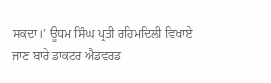ਸਕਦਾ।’ ਊਧਮ ਸਿੰਘ ਪ੍ਰਤੀ ਰਹਿਮਦਿਲੀ ਵਿਖਾਏ ਜਾਣ ਬਾਰੇ ਡਾਕਟਰ ਐਡਵਰਡ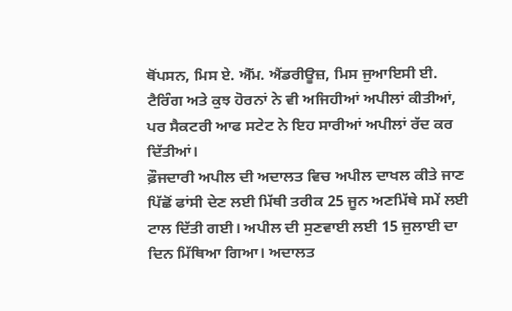ਥੋਂਪਸਨ, ਮਿਸ ਏ. ਐੱਮ. ਐਂਡਰੀਊਜ਼, ਮਿਸ ਜੁਆਇਸੀ ਈ. ਟੈਰਿੰਗ ਅਤੇ ਕੁਝ ਹੋਰਨਾਂ ਨੇ ਵੀ ਅਜਿਹੀਆਂ ਅਪੀਲਾਂ ਕੀਤੀਆਂ, ਪਰ ਸੈਕਟਰੀ ਆਫ ਸਟੇਟ ਨੇ ਇਹ ਸਾਰੀਆਂ ਅਪੀਲਾਂ ਰੱਦ ਕਰ ਦਿੱਤੀਆਂ।
ਫ਼ੌਜਦਾਰੀ ਅਪੀਲ ਦੀ ਅਦਾਲਤ ਵਿਚ ਅਪੀਲ ਦਾਖਲ ਕੀਤੇ ਜਾਣ ਪਿੱਛੋਂ ਫਾਂਸੀ ਦੇਣ ਲਈ ਮਿੱਥੀ ਤਰੀਕ 25 ਜੂਨ ਅਣਮਿੱਥੇ ਸਮੇਂ ਲਈ ਟਾਲ ਦਿੱਤੀ ਗਈ। ਅਪੀਲ ਦੀ ਸੁਣਵਾਈ ਲਈ 15 ਜੁਲਾਈ ਦਾ ਦਿਨ ਮਿੱਥਿਆ ਗਿਆ। ਅਦਾਲਤ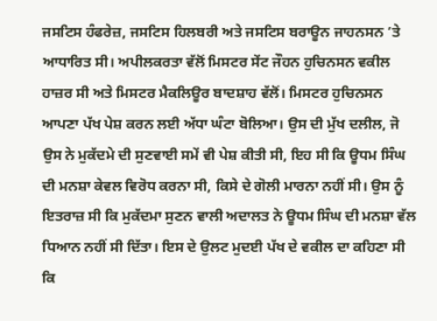ਜਸਟਿਸ ਹੰਫਰੇਜ਼, ਜਸਟਿਸ ਹਿਲਬਰੀ ਅਤੇ ਜਸਟਿਸ ਬਰਾਊਨ ਜਾਹਨਸਨ ’ਤੇ ਆਧਾਰਿਤ ਸੀ। ਅਪੀਲਕਰਤਾ ਵੱਲੋਂ ਮਿਸਟਰ ਸੇਂਟ ਜੌਹਨ ਹੁਚਿਨਸਨ ਵਕੀਲ ਹਾਜ਼ਰ ਸੀ ਅਤੇ ਮਿਸਟਰ ਮੈਕਲਿਊਰ ਬਾਦਸ਼ਾਹ ਵੱਲੋਂ। ਮਿਸਟਰ ਹੁਚਿਨਸਨ ਆਪਣਾ ਪੱਖ ਪੇਸ਼ ਕਰਨ ਲਈ ਅੱਧਾ ਘੰਟਾ ਬੋਲਿਆ। ਉਸ ਦੀ ਮੁੱਖ ਦਲੀਲ, ਜੋ ਉਸ ਨੇ ਮੁਕੱਦਮੇ ਦੀ ਸੁਣਵਾਈ ਸਮੇਂ ਵੀ ਪੇਸ਼ ਕੀਤੀ ਸੀ, ਇਹ ਸੀ ਕਿ ਊਧਮ ਸਿੰਘ ਦੀ ਮਨਸ਼ਾ ਕੇਵਲ ਵਿਰੋਧ ਕਰਨਾ ਸੀ, ਕਿਸੇ ਦੇ ਗੋਲੀ ਮਾਰਨਾ ਨਹੀਂ ਸੀ। ਉਸ ਨੂੰ ਇਤਰਾਜ਼ ਸੀ ਕਿ ਮੁਕੱਦਮਾ ਸੁਣਨ ਵਾਲੀ ਅਦਾਲਤ ਨੇ ਊਧਮ ਸਿੰਘ ਦੀ ਮਨਸ਼ਾ ਵੱਲ ਧਿਆਨ ਨਹੀਂ ਸੀ ਦਿੱਤਾ। ਇਸ ਦੇ ਉਲਟ ਮੁਦਈ ਪੱਖ ਦੇ ਵਕੀਲ ਦਾ ਕਹਿਣਾ ਸੀ ਕਿ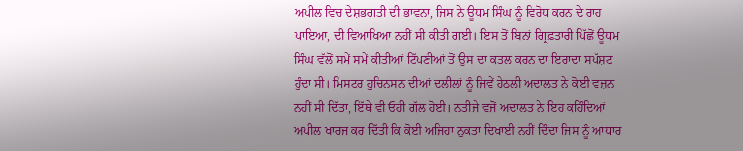ਅਪੀਲ ਵਿਚ ਦੇਸ਼ਭਗਤੀ ਦੀ ਭਾਵਨਾ, ਜਿਸ ਨੇ ਊਧਮ ਸਿੰਘ ਨੂੰ ਵਿਰੋਧ ਕਰਨ ਦੇ ਰਾਹ ਪਾਇਆ, ਦੀ ਵਿਆਖਿਆ ਨਹੀਂ ਸੀ ਕੀਤੀ ਗਈ। ਇਸ ਤੋਂ ਬਿਨਾਂ ਗ੍ਰਿਫ਼ਤਾਰੀ ਪਿੱਛੋਂ ਊਧਮ ਸਿੰਘ ਵੱਲੋਂ ਸਮੇਂ ਸਮੇਂ ਕੀਤੀਆਂ ਟਿੱਪਣੀਆਂ ਤੋਂ ਉਸ ਦਾ ਕਤਲ ਕਰਨ ਦਾ ਇਰਾਦਾ ਸਪੱਸ਼ਟ ਹੁੰਦਾ ਸੀ। ਮਿਸਟਰ ਹੁਚਿਨਸਨ ਦੀਆਂ ਦਲੀਲਾਂ ਨੂੰ ਜਿਵੇਂ ਹੇਠਲੀ ਅਦਾਲਤ ਨੇ ਕੋਈ ਵਜ਼ਨ ਨਹੀਂ ਸੀ ਦਿੱਤਾ, ਇੱਥੇ ਵੀ ਓਹੀ ਗੱਲ ਹੋਈ। ਨਤੀਜੇ ਵਜੋਂ ਅਦਾਲਤ ਨੇ ਇਹ ਕਹਿੰਦਿਆਂ ਅਪੀਲ ਖਾਰਜ ਕਰ ਦਿੱਤੀ ਕਿ ਕੋਈ ਅਜਿਹਾ ਨੁਕਤਾ ਦਿਖਾਈ ਨਹੀਂ ਦਿੰਦਾ ਜਿਸ ਨੂੰ ਆਧਾਰ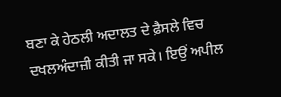ਬਣਾ ਕੇ ਹੇਠਲੀ ਅਦਾਲਤ ਦੇ ਫ਼ੈਸਲੇ ਵਿਚ ਦਖਲਅੰਦਾਜ਼ੀ ਕੀਤੀ ਜਾ ਸਕੇ। ਇਉਂ ਅਪੀਲ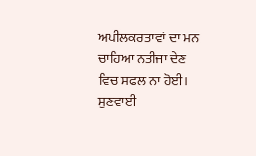ਅਪੀਲਕਰਤਾਵਾਂ ਦਾ ਮਨ ਚਾਹਿਆ ਨਤੀਜਾ ਦੇਣ ਵਿਚ ਸਫਲ ਨਾ ਹੋਈ। ਸੁਣਵਾਈ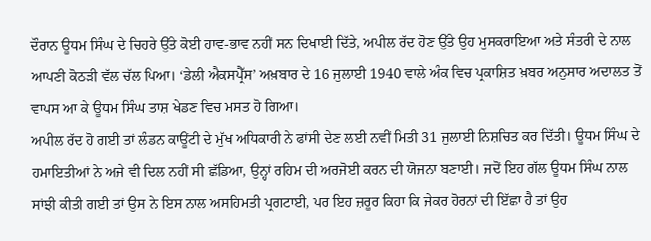ਦੌਰਾਨ ਊਧਮ ਸਿੰਘ ਦੇ ਚਿਹਰੇ ਉੱਤੇ ਕੋਈ ਹਾਵ-ਭਾਵ ਨਹੀਂ ਸਨ ਦਿਖਾਈ ਦਿੱਤੇ, ਅਪੀਲ ਰੱਦ ਹੋਣ ਉੱਤੇ ਉਹ ਮੁਸਕਰਾਇਆ ਅਤੇ ਸੰਤਰੀ ਦੇ ਨਾਲ ਆਪਣੀ ਕੋਠੜੀ ਵੱਲ ਚੱਲ ਪਿਆ। ‘ਡੇਲੀ ਐਕਸਪ੍ਰੈੱਸ’ ਅਖ਼ਬਾਰ ਦੇ 16 ਜੁਲਾਈ 1940 ਵਾਲੇ ਅੰਕ ਵਿਚ ਪ੍ਰਕਾਸ਼ਿਤ ਖ਼ਬਰ ਅਨੁਸਾਰ ਅਦਾਲਤ ਤੋਂ ਵਾਪਸ ਆ ਕੇ ਊਧਮ ਸਿੰਘ ਤਾਸ਼ ਖੇਡਣ ਵਿਚ ਮਸਤ ਹੋ ਗਿਆ।
ਅਪੀਲ ਰੱਦ ਹੋ ਗਈ ਤਾਂ ਲੰਡਨ ਕਾਊਂਟੀ ਦੇ ਮੁੱਖ ਅਧਿਕਾਰੀ ਨੇ ਫਾਂਸੀ ਦੇਣ ਲਈ ਨਵੀਂ ਮਿਤੀ 31 ਜੁਲਾਈ ਨਿਸ਼ਚਿਤ ਕਰ ਦਿੱਤੀ। ਊਧਮ ਸਿੰਘ ਦੇ ਹਮਾਇਤੀਆਂ ਨੇ ਅਜੇ ਵੀ ਦਿਲ ਨਹੀਂ ਸੀ ਛੱਡਿਆ, ਉਨ੍ਹਾਂ ਰਹਿਮ ਦੀ ਅਰਜੋਈ ਕਰਨ ਦੀ ਯੋਜਨਾ ਬਣਾਈ। ਜਦੋਂ ਇਹ ਗੱਲ ਊਧਮ ਸਿੰਘ ਨਾਲ ਸਾਂਝੀ ਕੀਤੀ ਗਈ ਤਾਂ ਉਸ ਨੇ ਇਸ ਨਾਲ ਅਸਹਿਮਤੀ ਪ੍ਰਗਟਾਈ, ਪਰ ਇਹ ਜ਼ਰੂਰ ਕਿਹਾ ਕਿ ਜੇਕਰ ਹੋਰਨਾਂ ਦੀ ਇੱਛਾ ਹੈ ਤਾਂ ਉਹ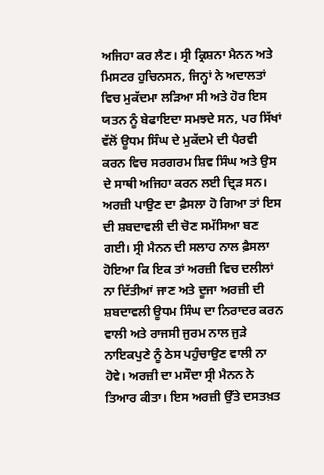ਅਜਿਹਾ ਕਰ ਲੈਣ। ਸ੍ਰੀ ਕ੍ਰਿਸ਼ਨਾ ਮੈਨਨ ਅਤੇ ਮਿਸਟਰ ਹੁਚਿਨਸਨ, ਜਿਨ੍ਹਾਂ ਨੇ ਅਦਾਲਤਾਂ ਵਿਚ ਮੁਕੱਦਮਾ ਲੜਿਆ ਸੀ ਅਤੇ ਹੋਰ ਇਸ ਯਤਨ ਨੂੰ ਬੇਫਾਇਦਾ ਸਮਝਦੇ ਸਨ, ਪਰ ਸਿੱਖਾਂ ਵੱਲੋਂ ਊਧਮ ਸਿੰਘ ਦੇ ਮੁਕੱਦਮੇ ਦੀ ਪੈਰਵੀ ਕਰਨ ਵਿਚ ਸਰਗਰਮ ਸ਼ਿਵ ਸਿੰਘ ਅਤੇ ਉਸ ਦੇ ਸਾਥੀ ਅਜਿਹਾ ਕਰਨ ਲਈ ਦ੍ਰਿੜ ਸਨ। ਅਰਜ਼ੀ ਪਾਉਣ ਦਾ ਫ਼ੈਸਲਾ ਹੋ ਗਿਆ ਤਾਂ ਇਸ ਦੀ ਸ਼ਬਦਾਵਲੀ ਦੀ ਚੋਣ ਸਮੱਸਿਆ ਬਣ ਗਈ। ਸ੍ਰੀ ਮੈਨਨ ਦੀ ਸਲਾਹ ਨਾਲ ਫ਼ੈਸਲਾ ਹੋਇਆ ਕਿ ਇਕ ਤਾਂ ਅਰਜ਼ੀ ਵਿਚ ਦਲੀਲਾਂ ਨਾ ਦਿੱਤੀਆਂ ਜਾਣ ਅਤੇ ਦੂਜਾ ਅਰਜ਼ੀ ਦੀ ਸ਼ਬਦਾਵਲੀ ਊਧਮ ਸਿੰਘ ਦਾ ਨਿਰਾਦਰ ਕਰਨ ਵਾਲੀ ਅਤੇ ਰਾਜਸੀ ਜੁਰਮ ਨਾਲ ਜੁੜੇ ਨਾਇਕਪੁਣੇ ਨੂੰ ਠੇਸ ਪਹੁੰਚਾਉਣ ਵਾਲੀ ਨਾ ਹੋਵੇ। ਅਰਜ਼ੀ ਦਾ ਮਸੌਦਾ ਸ੍ਰੀ ਮੈਨਨ ਨੇ ਤਿਆਰ ਕੀਤਾ। ਇਸ ਅਰਜ਼ੀ ਉੱਤੇ ਦਸਤਖ਼ਤ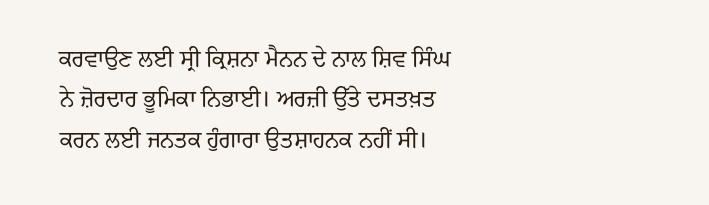ਕਰਵਾਉਣ ਲਈ ਸ੍ਰੀ ਕ੍ਰਿਸ਼ਨਾ ਮੈਨਨ ਦੇ ਨਾਲ ਸ਼ਿਵ ਸਿੰਘ ਨੇ ਜ਼ੋਰਦਾਰ ਭੂਮਿਕਾ ਨਿਭਾਈ। ਅਰਜ਼ੀ ਉੱਤੇ ਦਸਤਖ਼ਤ ਕਰਨ ਲਈ ਜਨਤਕ ਹੁੰਗਾਰਾ ਉਤਸ਼ਾਹਨਕ ਨਹੀਂ ਸੀ।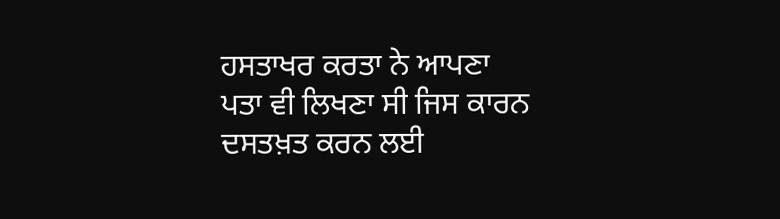ਹਸਤਾਖਰ ਕਰਤਾ ਨੇ ਆਪਣਾ ਪਤਾ ਵੀ ਲਿਖਣਾ ਸੀ ਜਿਸ ਕਾਰਨ ਦਸਤਖ਼ਤ ਕਰਨ ਲਈ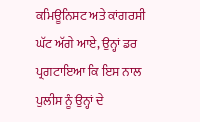ਕਮਿਊਨਿਸਟ ਅਤੇ ਕਾਂਗਰਸੀ ਘੱਟ ਅੱਗੇ ਆਏ, ਉਨ੍ਹਾਂ ਡਰ ਪ੍ਰਗਟਾਇਆ ਕਿ ਇਸ ਨਾਲ ਪੁਲੀਸ ਨੂੰ ਉਨ੍ਹਾਂ ਦੇ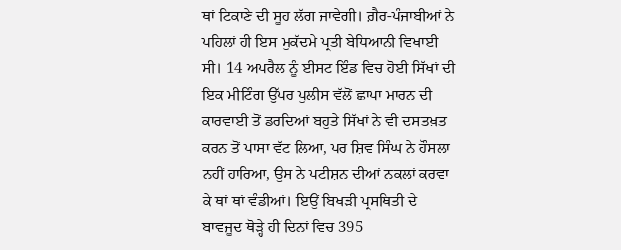ਥਾਂ ਟਿਕਾਣੇ ਦੀ ਸੂਹ ਲੱਗ ਜਾਵੇਗੀ। ਗ਼ੈਰ-ਪੰਜਾਬੀਆਂ ਨੇ ਪਹਿਲਾਂ ਹੀ ਇਸ ਮੁਕੱਦਮੇ ਪ੍ਰਤੀ ਬੇਧਿਆਨੀ ਵਿਖਾਈ ਸੀ। 14 ਅਪਰੈਲ ਨੂੰ ਈਸਟ ਇੰਡ ਵਿਚ ਹੋਈ ਸਿੱਖਾਂ ਦੀ ਇਕ ਮੀਟਿੰਗ ਉੱਪਰ ਪੁਲੀਸ ਵੱਲੋਂ ਛਾਪਾ ਮਾਰਨ ਦੀ ਕਾਰਵਾਈ ਤੋਂ ਡਰਦਿਆਂ ਬਹੁਤੇ ਸਿੱਖਾਂ ਨੇ ਵੀ ਦਸਤਖ਼ਤ ਕਰਨ ਤੋਂ ਪਾਸਾ ਵੱਟ ਲਿਆ, ਪਰ ਸ਼ਿਵ ਸਿੰਘ ਨੇ ਹੌਸਲਾ ਨਹੀਂ ਹਾਰਿਆ, ਉਸ ਨੇ ਪਟੀਸ਼ਨ ਦੀਆਂ ਨਕਲਾਂ ਕਰਵਾ ਕੇ ਥਾਂ ਥਾਂ ਵੰਡੀਆਂ। ਇਉਂ ਬਿਖੜੀ ਪ੍ਰਸਥਿਤੀ ਦੇ ਬਾਵਜੂਦ ਥੋੜ੍ਹੇ ਹੀ ਦਿਨਾਂ ਵਿਚ 395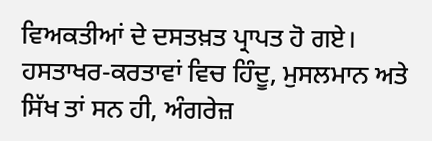ਵਿਅਕਤੀਆਂ ਦੇ ਦਸਤਖ਼ਤ ਪ੍ਰਾਪਤ ਹੋ ਗਏ। ਹਸਤਾਖਰ-ਕਰਤਾਵਾਂ ਵਿਚ ਹਿੰਦੂ, ਮੁਸਲਮਾਨ ਅਤੇ ਸਿੱਖ ਤਾਂ ਸਨ ਹੀ, ਅੰਗਰੇਜ਼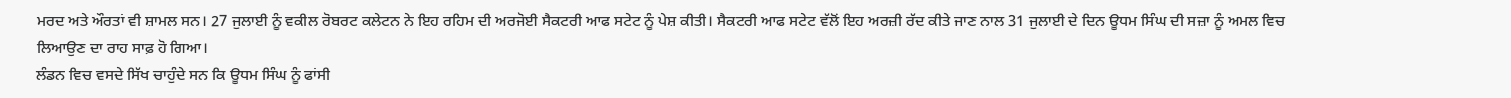ਮਰਦ ਅਤੇ ਔਰਤਾਂ ਵੀ ਸ਼ਾਮਲ ਸਨ। 27 ਜੁਲਾਈ ਨੂੰ ਵਕੀਲ ਰੋਬਰਟ ਕਲੇਟਨ ਨੇ ਇਹ ਰਹਿਮ ਦੀ ਅਰਜੋਈ ਸੈਕਟਰੀ ਆਫ ਸਟੇਟ ਨੂੰ ਪੇਸ਼ ਕੀਤੀ। ਸੈਕਟਰੀ ਆਫ ਸਟੇਟ ਵੱਲੋਂ ਇਹ ਅਰਜ਼ੀ ਰੱਦ ਕੀਤੇ ਜਾਣ ਨਾਲ 31 ਜੁਲਾਈ ਦੇ ਦਿਨ ਊਧਮ ਸਿੰਘ ਦੀ ਸਜ਼ਾ ਨੂੰ ਅਮਲ ਵਿਚ ਲਿਆਉਣ ਦਾ ਰਾਹ ਸਾਫ਼ ਹੋ ਗਿਆ।
ਲੰਡਨ ਵਿਚ ਵਸਦੇ ਸਿੱਖ ਚਾਹੁੰਦੇ ਸਨ ਕਿ ਊਧਮ ਸਿੰਘ ਨੂੰ ਫਾਂਸੀ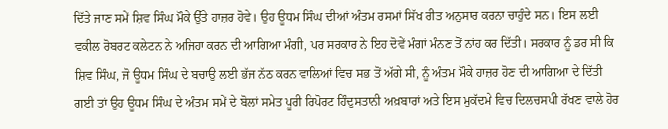ਦਿੱਤੇ ਜਾਣ ਸਮੇਂ ਸ਼ਿਵ ਸਿੰਘ ਮੌਕੇ ਉੱਤੇ ਹਾਜ਼ਰ ਹੋਵੇ। ਉਹ ਊਧਮ ਸਿੰਘ ਦੀਆਂ ਅੰਤਮ ਰਸਮਾਂ ਸਿੱਖ ਰੀਤ ਅਨੁਸਾਰ ਕਰਨਾ ਚਾਹੁੰਦੇ ਸਨ। ਇਸ ਲਈ ਵਕੀਲ ਰੋਬਰਟ ਕਲੇਟਨ ਨੇ ਅਜਿਹਾ ਕਰਨ ਦੀ ਆਗਿਆ ਮੰਗੀ, ਪਰ ਸਰਕਾਰ ਨੇ ਇਹ ਦੋਵੇਂ ਮੰਗਾਂ ਮੰਨਣ ਤੋਂ ਨਾਂਹ ਕਰ ਦਿੱਤੀ। ਸਰਕਾਰ ਨੂੰ ਡਰ ਸੀ ਕਿ ਸ਼ਿਵ ਸਿੰਘ, ਜੋ ਊਧਮ ਸਿੰਘ ਦੇ ਬਚਾਉ ਲਈ ਭੱਜ ਨੱਠ ਕਰਨ ਵਾਲਿਆਂ ਵਿਚ ਸਭ ਤੋਂ ਅੱਗੇ ਸੀ, ਨੂੰ ਅੰਤਮ ਮੌਕੇ ਹਾਜ਼ਰ ਹੋਣ ਦੀ ਆਗਿਆ ਦੇ ਦਿੱਤੀ ਗਈ ਤਾਂ ਉਹ ਊਧਮ ਸਿੰਘ ਦੇ ਅੰਤਮ ਸਮੇਂ ਦੇ ਬੋਲਾਂ ਸਮੇਤ ਪੂਰੀ ਰਿਪੋਰਟ ਹਿੰਦੁਸਤਾਨੀ ਅਖ਼ਬਾਰਾਂ ਅਤੇ ਇਸ ਮੁਕੱਦਮੇ ਵਿਚ ਦਿਲਚਸਪੀ ਰੱਖਣ ਵਾਲੇ ਹੋਰ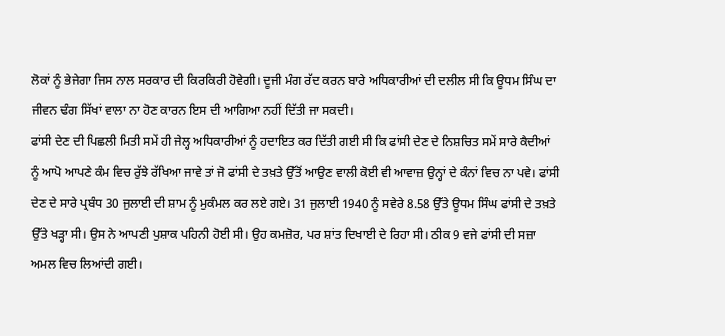ਲੋਕਾਂ ਨੂੰ ਭੇਜੇਗਾ ਜਿਸ ਨਾਲ ਸਰਕਾਰ ਦੀ ਕਿਰਕਿਰੀ ਹੋਵੇਗੀ। ਦੂਜੀ ਮੰਗ ਰੱਦ ਕਰਨ ਬਾਰੇ ਅਧਿਕਾਰੀਆਂ ਦੀ ਦਲੀਲ ਸੀ ਕਿ ਊਧਮ ਸਿੰਘ ਦਾ ਜੀਵਨ ਢੰਗ ਸਿੱਖਾਂ ਵਾਲਾ ਨਾ ਹੋਣ ਕਾਰਨ ਇਸ ਦੀ ਆਗਿਆ ਨਹੀਂ ਦਿੱਤੀ ਜਾ ਸਕਦੀ।
ਫਾਂਸੀ ਦੇਣ ਦੀ ਪਿਛਲੀ ਮਿਤੀ ਸਮੇਂ ਹੀ ਜੇਲ੍ਹ ਅਧਿਕਾਰੀਆਂ ਨੂੰ ਹਦਾਇਤ ਕਰ ਦਿੱਤੀ ਗਈ ਸੀ ਕਿ ਫਾਂਸੀ ਦੇਣ ਦੇ ਨਿਸ਼ਚਿਤ ਸਮੇਂ ਸਾਰੇ ਕੈਦੀਆਂ ਨੂੰ ਆਪੋ ਆਪਣੇ ਕੰਮ ਵਿਚ ਰੁੱਝੇ ਰੱਖਿਆ ਜਾਵੇ ਤਾਂ ਜੋ ਫਾਂਸੀ ਦੇ ਤਖ਼ਤੇ ਉੱਤੋਂ ਆਉਣ ਵਾਲੀ ਕੋਈ ਵੀ ਆਵਾਜ਼ ਉਨ੍ਹਾਂ ਦੇ ਕੰਨਾਂ ਵਿਚ ਨਾ ਪਵੇ। ਫਾਂਸੀ ਦੇਣ ਦੇ ਸਾਰੇ ਪ੍ਰਬੰਧ 30 ਜੁਲਾਈ ਦੀ ਸ਼ਾਮ ਨੂੰ ਮੁਕੰਮਲ ਕਰ ਲਏ ਗਏ। 31 ਜੁਲਾਈ 1940 ਨੂੰ ਸਵੇਰੇ 8.58 ਉੱਤੇ ਊਧਮ ਸਿੰਘ ਫਾਂਸੀ ਦੇ ਤਖ਼ਤੇ ਉੱਤੇ ਖੜ੍ਹਾ ਸੀ। ਉਸ ਨੇ ਆਪਣੀ ਪੁਸ਼ਾਕ ਪਹਿਨੀ ਹੋਈ ਸੀ। ਉਹ ਕਮਜ਼ੋਰ, ਪਰ ਸ਼ਾਂਤ ਦਿਖਾਈ ਦੇ ਰਿਹਾ ਸੀ। ਠੀਕ 9 ਵਜੇ ਫਾਂਸੀ ਦੀ ਸਜ਼ਾ ਅਮਲ ਵਿਚ ਲਿਆਂਦੀ ਗਈ।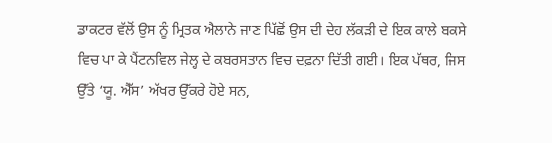ਡਾਕਟਰ ਵੱਲੋਂ ਉਸ ਨੂੰ ਮ੍ਰਿਤਕ ਐਲਾਨੇ ਜਾਣ ਪਿੱਛੋਂ ਉਸ ਦੀ ਦੇਹ ਲੱਕੜੀ ਦੇ ਇਕ ਕਾਲੇ ਬਕਸੇ ਵਿਚ ਪਾ ਕੇ ਪੈਂਟਨਵਿਲ ਜੇਲ੍ਹ ਦੇ ਕਬਰਸਤਾਨ ਵਿਚ ਦਫ਼ਨਾ ਦਿੱਤੀ ਗਈ। ਇਕ ਪੱਥਰ, ਜਿਸ ਉੱਤੇ ‘ਯੂ. ਐੱਸ’ ਅੱਖਰ ਉੱਕਰੇ ਹੋਏ ਸਨ,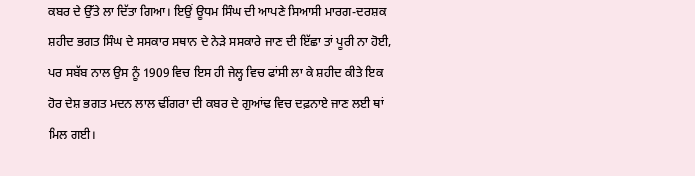ਕਬਰ ਦੇ ਉੱਤੇ ਲਾ ਦਿੱਤਾ ਗਿਆ। ਇਉਂ ਊਧਮ ਸਿੰਘ ਦੀ ਆਪਣੇ ਸਿਆਸੀ ਮਾਰਗ-ਦਰਸ਼ਕ ਸ਼ਹੀਦ ਭਗਤ ਸਿੰਘ ਦੇ ਸਸਕਾਰ ਸਥਾਨ ਦੇ ਨੇੜੇ ਸਸਕਾਰੇ ਜਾਣ ਦੀ ਇੱਛਾ ਤਾਂ ਪੂਰੀ ਨਾ ਹੋਈ, ਪਰ ਸਬੱਬ ਨਾਲ ਉਸ ਨੂੰ 1909 ਵਿਚ ਇਸ ਹੀ ਜੇਲ੍ਹ ਵਿਚ ਫਾਂਸੀ ਲਾ ਕੇ ਸ਼ਹੀਦ ਕੀਤੇ ਇਕ ਹੋਰ ਦੇਸ਼ ਭਗਤ ਮਦਨ ਲਾਲ ਢੀਂਗਰਾ ਦੀ ਕਬਰ ਦੇ ਗੁਆਂਢ ਵਿਚ ਦਫ਼ਨਾਏ ਜਾਣ ਲਈ ਥਾਂ ਮਿਲ ਗਈ।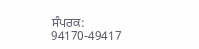ਸੰਪਰਕ: 94170-49417